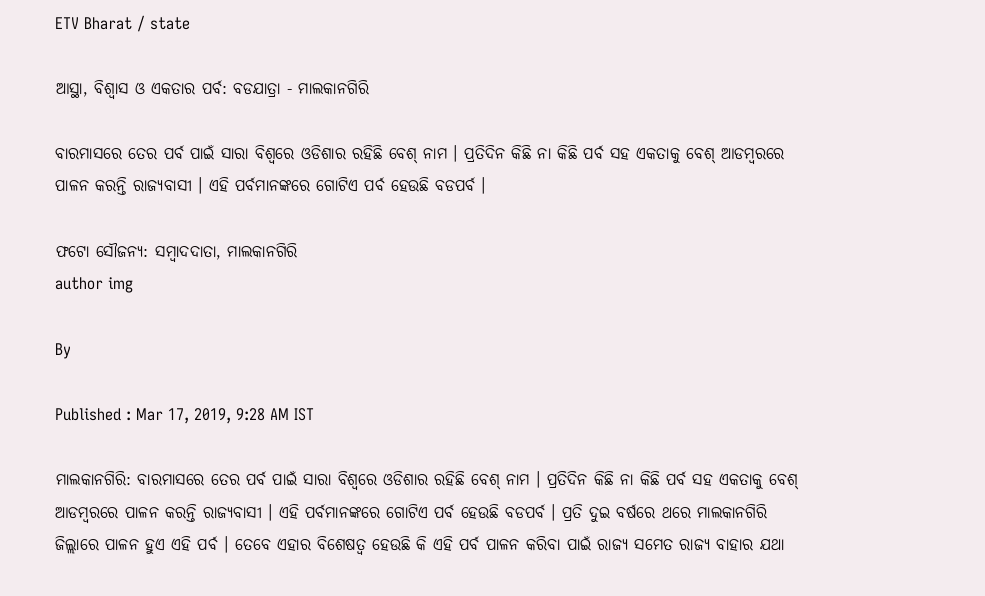ETV Bharat / state

ଆସ୍ଥା, ବିଶ୍ବାସ ଓ ଏକତାର ପର୍ବ: ବଡଯାତ୍ରା - ମାଲକାନଗିରି

ବାରମାସରେ ତେର ପର୍ବ ପାଇଁ ସାରା ବିଶ୍ବରେ ଓଡିଶାର ରହିଛି ବେଶ୍‌ ନାମ । ପ୍ରତିଦିନ କିଛି ନା କିଛି ପର୍ବ ସହ ଏକତାକୁ ବେଶ୍‌ ଆଡମ୍ବରରେ ପାଳନ କରନ୍ତି ରାଜ୍ୟବାସୀ । ଏହି ପର୍ବମାନଙ୍କରେ ଗୋଟିଏ ପର୍ବ ହେଉଛି ବଡପର୍ବ ।

ଫଟୋ ସୌଜନ୍ୟ: ସମ୍ବାଦଦାତା, ମାଲକାନଗିରି
author img

By

Published : Mar 17, 2019, 9:28 AM IST

ମାଲକାନଗିରି: ବାରମାସରେ ତେର ପର୍ବ ପାଇଁ ସାରା ବିଶ୍ବରେ ଓଡିଶାର ରହିଛି ବେଶ୍‌ ନାମ । ପ୍ରତିଦିନ କିଛି ନା କିଛି ପର୍ବ ସହ ଏକତାକୁ ବେଶ୍‌ ଆଡମ୍ବରରେ ପାଳନ କରନ୍ତି ରାଜ୍ୟବାସୀ । ଏହି ପର୍ବମାନଙ୍କରେ ଗୋଟିଏ ପର୍ବ ହେଉଛି ବଡପର୍ବ । ପ୍ରତି ଦୁଇ ବର୍ଷରେ ଥରେ ମାଲକାନଗିରି ଜିଲ୍ଲାରେ ପାଳନ ହୁଏ ଏହି ପର୍ବ । ତେବେ ଏହାର ବିଶେଷତ୍ବ ହେଉଛି କି ଏହି ପର୍ବ ପାଳନ କରିବା ପାଇଁ ରାଜ୍ୟ ସମେତ ରାଜ୍ୟ ବାହାର ଯଥା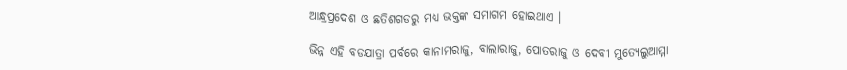ଆନ୍ଧ୍ରପ୍ରଦେଶ ଓ ଛତିଶଗଡରୁ ମଧ୍ୟ ଭକ୍ତଙ୍କ ସମାଗମ ହୋଇଥାଏ ।

ଭିନ୍ନ ଏହି ବଡଯାତ୍ରା ପର୍ବରେ କାନାମରାଜୁ, ବାଲାରାଜୁ, ପୋତରାଜୁ ଓ ଦେବୀ ମୁତ୍ୟେଲୁଆମ୍ମା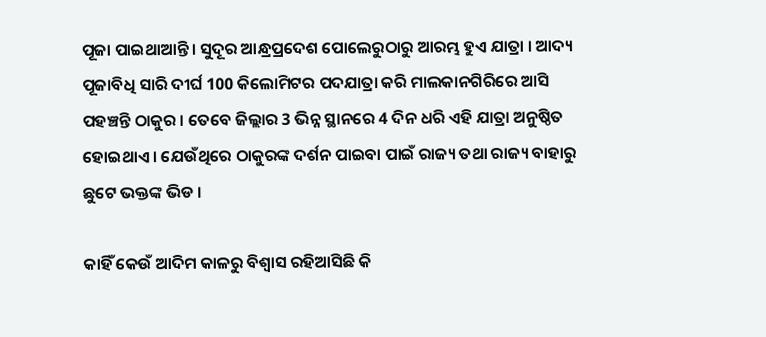ପୂଜା ପାଇଥାଆନ୍ତି । ସୁଦୂର ଆନ୍ଧ୍ରପ୍ରଦେଶ ପୋଲେରୁଠାରୁ ଆରମ୍ଭ ହୁଏ ଯାତ୍ରା । ଆଦ୍ୟ ପୂଜାବିଧି ସାରି ଦୀର୍ଘ 100 କିଲୋମିଟର ପଦଯାତ୍ରା କରି ମାଲକାନଗିରିରେ ଆସି ପହଞ୍ଚନ୍ତି ଠାକୁର । ତେବେ ଜିଲ୍ଲାର 3 ଭିନ୍ନ ସ୍ଥାନରେ 4 ଦିନ ଧରି ଏହି ଯାତ୍ରା ଅନୁଷ୍ଠିତ ହୋଇଥାଏ । ଯେଉଁଥିରେ ଠାକୁରଙ୍କ ଦର୍ଶନ ପାଇବା ପାଇଁ ରାଜ୍ୟ ତଥା ରାଜ୍ୟ ବାହାରୁ ଛୁଟେ ଭକ୍ତଙ୍କ ଭିଡ ।

କାହିଁ କେଉଁ ଆଦିମ କାଳରୁ ବିଶ୍ବାସ ରହିଆସିଛି କି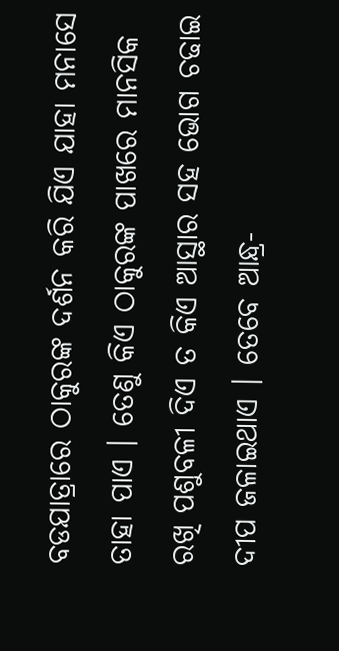ବଡଯାତ୍ରାରେ ଠାକୁରଙ୍କ ଦର୍ଶନ କରି ଯିଏ ଯାହା ମନାସେ ତାହା ପାଏ । ତେଣୁ କିଏ ଠାକୁରଙ୍କ ପାଖରେ ମାନସିକ ରଖି ପଶୁବଳୀ ଦିଏ ତ କିଏ ଆସ୍ଥାର ସହ ଭୋଗ ଚଢାଇ ଦୀପ ଜଳାଇଥାଏ । ତେବେ ଆନ୍ଧ୍ର-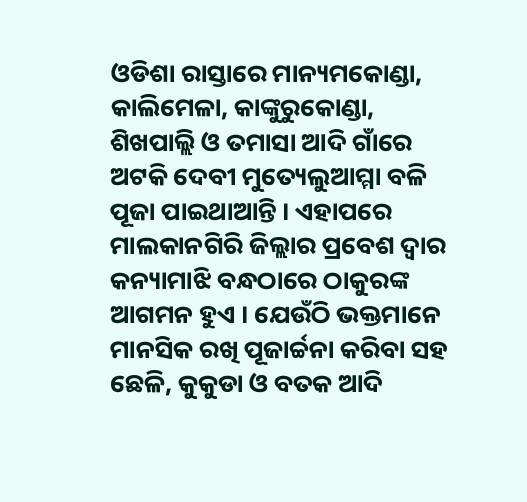ଓଡିଶା ରାସ୍ତାରେ ମାନ୍ୟମକୋଣ୍ଡା, କାଲିମେଳା, କାଙ୍କୁରୁକୋଣ୍ଡା, ଶିଖପାଲ୍ଲି ଓ ତମାସା ଆଦି ଗାଁରେ ଅଟକି ଦେବୀ ମୁତ୍ୟେଲୁଆମ୍ମା ବଳି ପୂଜା ପାଇଥାଆନ୍ତି । ଏହାପରେ ମାଲକାନଗିରି ଜିଲ୍ଲାର ପ୍ରବେଶ ଦ୍ବାର କନ୍ୟାମାଝି ବନ୍ଧଠାରେ ଠାକୁରଙ୍କ ଆଗମନ ହୁଏ । ଯେଉଁଠି ଭକ୍ତମାନେ ମାନସିକ ରଖି ପୂଜାର୍ଚ୍ଚନା କରିବା ସହ ଛେଳି, କୁକୁଡା ଓ ବତକ ଆଦି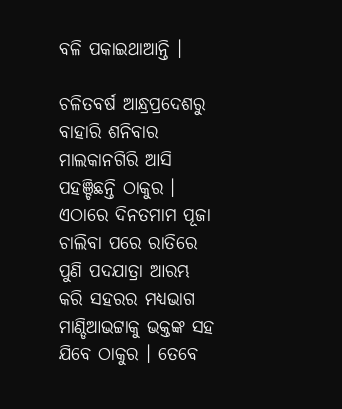ବଳି ପକାଇଥାଆନ୍ତି ।

ଚଳିତବର୍ଷ ଆନ୍ଧ୍ରପ୍ରଦେଶରୁ ବାହାରି ଶନିବାର ମାଲକାନଗିରି ଆସି ପହଞ୍ଚିଛନ୍ତି ଠାକୁର । ଏଠାରେ ଦିନତମାମ ପୂଜା ଚାଲିବା ପରେ ରାତିରେ ପୁଣି ପଦଯାତ୍ରା ଆରମ୍ଭ କରି ସହରର ମଧ୍ୟଭାଗ ମାଣ୍ଡିଆଭଟ୍ଟାକୁ ଭକ୍ତଙ୍କ ସହ ଯିବେ ଠାକୁର । ତେବେ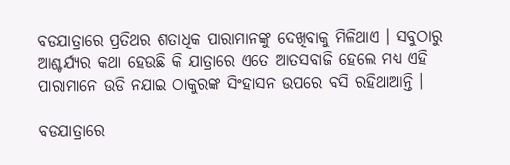ବଡଯାତ୍ରାରେ ପ୍ରତିଥର ଶତାଧିକ ପାରାମାନଙ୍କୁ ଦେଖିବାକୁ ମିଳିଥାଏ । ସବୁଠାରୁ ଆଶ୍ଚର୍ଯ୍ୟର କଥା ହେଉଛି କି ଯାତ୍ରାରେ ଏତେ ଆତସବାଜି ହେଲେ ମଧ୍ୟ ଏହି ପାରାମାନେ ଉଡି ନଯାଇ ଠାକୁରଙ୍କ ସିଂହାସନ ଉପରେ ବସି ରହିଥାଆନ୍ତି ।

ବଡଯାତ୍ରାରେ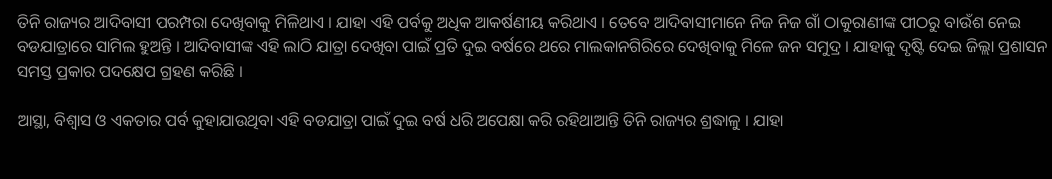ତିନି ରାଜ୍ୟର ଆଦିବାସୀ ପରମ୍ପରା ଦେଖିବାକୁ ମିଳିଥାଏ । ଯାହା ଏହି ପର୍ବକୁ ଅଧିକ ଆକର୍ଷଣୀୟ କରିଥାଏ । ତେବେ ଆଦିବାସୀମାନେ ନିଜ ନିଜ ଗାଁ ଠାକୁରାଣୀଙ୍କ ପୀଠରୁ ବାଉଁଶ ନେଇ ବଡଯାତ୍ରାରେ ସାମିଲ ହୁଅନ୍ତି । ଆଦିବାସୀଙ୍କ ଏହି ଲାଠି ଯାତ୍ରା ଦେଖିବା ପାଇଁ ପ୍ରତି ଦୁଇ ବର୍ଷରେ ଥରେ ମାଲକାନଗିରିରେ ଦେଖିବାକୁ ମିଳେ ଜନ ସମୁଦ୍ର । ଯାହାକୁ ଦୃଷ୍ଟି ଦେଇ ଜିଲ୍ଲା ପ୍ରଶାସନ ସମସ୍ତ ପ୍ରକାର ପଦକ୍ଷେପ ଗ୍ରହଣ କରିଛି ।

ଆସ୍ଥା, ବିଶ୍ବାସ ଓ ଏକତାର ପର୍ବ କୁହାଯାଉଥିବା ଏହି ବଡଯାତ୍ରା ପାଇଁ ଦୁଇ ବର୍ଷ ଧରି ଅପେକ୍ଷା କରି ରହିଥାଆନ୍ତି ତିନି ରାଜ୍ୟର ଶ୍ରଦ୍ଧାଳୁ । ଯାହା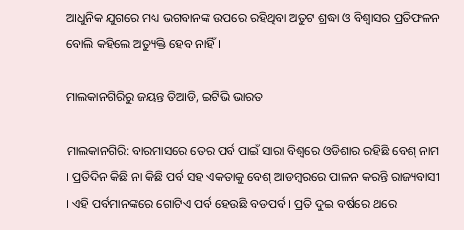ଆଧୁନିକ ଯୁଗରେ ମଧ୍ୟ ଭଗବାନଙ୍କ ଉପରେ ରହିଥିବା ଅତୁଟ ଶ୍ରଦ୍ଧା ଓ ବିଶ୍ବାସର ପ୍ରତିଫଳନ ବୋଲି କହିଲେ ଅତ୍ୟୁକ୍ତି ହେବ ନାହିଁ ।

ମାଲକାନଗିରିରୁ ଜୟନ୍ତ ତିଆଡି, ଇଟିଭି ଭାରତ

ମାଲକାନଗିରି: ବାରମାସରେ ତେର ପର୍ବ ପାଇଁ ସାରା ବିଶ୍ବରେ ଓଡିଶାର ରହିଛି ବେଶ୍‌ ନାମ । ପ୍ରତିଦିନ କିଛି ନା କିଛି ପର୍ବ ସହ ଏକତାକୁ ବେଶ୍‌ ଆଡମ୍ବରରେ ପାଳନ କରନ୍ତି ରାଜ୍ୟବାସୀ । ଏହି ପର୍ବମାନଙ୍କରେ ଗୋଟିଏ ପର୍ବ ହେଉଛି ବଡପର୍ବ । ପ୍ରତି ଦୁଇ ବର୍ଷରେ ଥରେ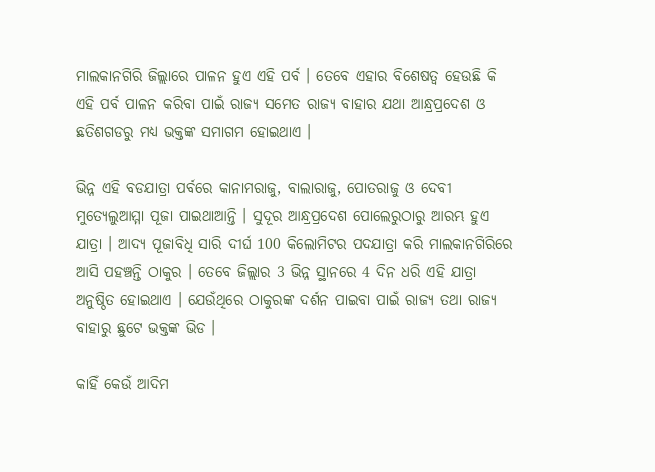ମାଲକାନଗିରି ଜିଲ୍ଲାରେ ପାଳନ ହୁଏ ଏହି ପର୍ବ । ତେବେ ଏହାର ବିଶେଷତ୍ବ ହେଉଛି କି ଏହି ପର୍ବ ପାଳନ କରିବା ପାଇଁ ରାଜ୍ୟ ସମେତ ରାଜ୍ୟ ବାହାର ଯଥା ଆନ୍ଧ୍ରପ୍ରଦେଶ ଓ ଛତିଶଗଡରୁ ମଧ୍ୟ ଭକ୍ତଙ୍କ ସମାଗମ ହୋଇଥାଏ ।

ଭିନ୍ନ ଏହି ବଡଯାତ୍ରା ପର୍ବରେ କାନାମରାଜୁ, ବାଲାରାଜୁ, ପୋତରାଜୁ ଓ ଦେବୀ ମୁତ୍ୟେଲୁଆମ୍ମା ପୂଜା ପାଇଥାଆନ୍ତି । ସୁଦୂର ଆନ୍ଧ୍ରପ୍ରଦେଶ ପୋଲେରୁଠାରୁ ଆରମ୍ଭ ହୁଏ ଯାତ୍ରା । ଆଦ୍ୟ ପୂଜାବିଧି ସାରି ଦୀର୍ଘ 100 କିଲୋମିଟର ପଦଯାତ୍ରା କରି ମାଲକାନଗିରିରେ ଆସି ପହଞ୍ଚନ୍ତି ଠାକୁର । ତେବେ ଜିଲ୍ଲାର 3 ଭିନ୍ନ ସ୍ଥାନରେ 4 ଦିନ ଧରି ଏହି ଯାତ୍ରା ଅନୁଷ୍ଠିତ ହୋଇଥାଏ । ଯେଉଁଥିରେ ଠାକୁରଙ୍କ ଦର୍ଶନ ପାଇବା ପାଇଁ ରାଜ୍ୟ ତଥା ରାଜ୍ୟ ବାହାରୁ ଛୁଟେ ଭକ୍ତଙ୍କ ଭିଡ ।

କାହିଁ କେଉଁ ଆଦିମ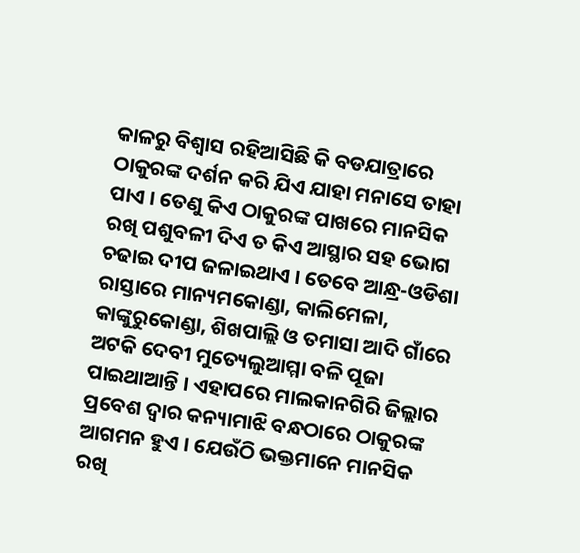କାଳରୁ ବିଶ୍ବାସ ରହିଆସିଛି କି ବଡଯାତ୍ରାରେ ଠାକୁରଙ୍କ ଦର୍ଶନ କରି ଯିଏ ଯାହା ମନାସେ ତାହା ପାଏ । ତେଣୁ କିଏ ଠାକୁରଙ୍କ ପାଖରେ ମାନସିକ ରଖି ପଶୁବଳୀ ଦିଏ ତ କିଏ ଆସ୍ଥାର ସହ ଭୋଗ ଚଢାଇ ଦୀପ ଜଳାଇଥାଏ । ତେବେ ଆନ୍ଧ୍ର-ଓଡିଶା ରାସ୍ତାରେ ମାନ୍ୟମକୋଣ୍ଡା, କାଲିମେଳା, କାଙ୍କୁରୁକୋଣ୍ଡା, ଶିଖପାଲ୍ଲି ଓ ତମାସା ଆଦି ଗାଁରେ ଅଟକି ଦେବୀ ମୁତ୍ୟେଲୁଆମ୍ମା ବଳି ପୂଜା ପାଇଥାଆନ୍ତି । ଏହାପରେ ମାଲକାନଗିରି ଜିଲ୍ଲାର ପ୍ରବେଶ ଦ୍ବାର କନ୍ୟାମାଝି ବନ୍ଧଠାରେ ଠାକୁରଙ୍କ ଆଗମନ ହୁଏ । ଯେଉଁଠି ଭକ୍ତମାନେ ମାନସିକ ରଖି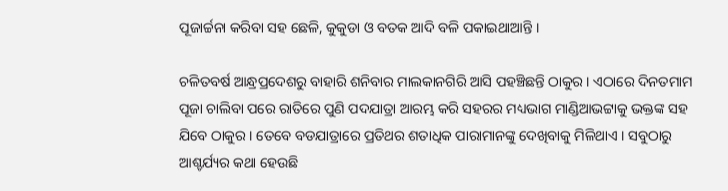ପୂଜାର୍ଚ୍ଚନା କରିବା ସହ ଛେଳି, କୁକୁଡା ଓ ବତକ ଆଦି ବଳି ପକାଇଥାଆନ୍ତି ।

ଚଳିତବର୍ଷ ଆନ୍ଧ୍ରପ୍ରଦେଶରୁ ବାହାରି ଶନିବାର ମାଲକାନଗିରି ଆସି ପହଞ୍ଚିଛନ୍ତି ଠାକୁର । ଏଠାରେ ଦିନତମାମ ପୂଜା ଚାଲିବା ପରେ ରାତିରେ ପୁଣି ପଦଯାତ୍ରା ଆରମ୍ଭ କରି ସହରର ମଧ୍ୟଭାଗ ମାଣ୍ଡିଆଭଟ୍ଟାକୁ ଭକ୍ତଙ୍କ ସହ ଯିବେ ଠାକୁର । ତେବେ ବଡଯାତ୍ରାରେ ପ୍ରତିଥର ଶତାଧିକ ପାରାମାନଙ୍କୁ ଦେଖିବାକୁ ମିଳିଥାଏ । ସବୁଠାରୁ ଆଶ୍ଚର୍ଯ୍ୟର କଥା ହେଉଛି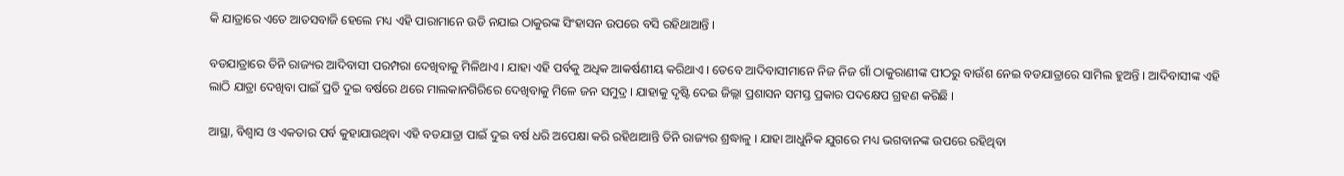କି ଯାତ୍ରାରେ ଏତେ ଆତସବାଜି ହେଲେ ମଧ୍ୟ ଏହି ପାରାମାନେ ଉଡି ନଯାଇ ଠାକୁରଙ୍କ ସିଂହାସନ ଉପରେ ବସି ରହିଥାଆନ୍ତି ।

ବଡଯାତ୍ରାରେ ତିନି ରାଜ୍ୟର ଆଦିବାସୀ ପରମ୍ପରା ଦେଖିବାକୁ ମିଳିଥାଏ । ଯାହା ଏହି ପର୍ବକୁ ଅଧିକ ଆକର୍ଷଣୀୟ କରିଥାଏ । ତେବେ ଆଦିବାସୀମାନେ ନିଜ ନିଜ ଗାଁ ଠାକୁରାଣୀଙ୍କ ପୀଠରୁ ବାଉଁଶ ନେଇ ବଡଯାତ୍ରାରେ ସାମିଲ ହୁଅନ୍ତି । ଆଦିବାସୀଙ୍କ ଏହି ଲାଠି ଯାତ୍ରା ଦେଖିବା ପାଇଁ ପ୍ରତି ଦୁଇ ବର୍ଷରେ ଥରେ ମାଲକାନଗିରିରେ ଦେଖିବାକୁ ମିଳେ ଜନ ସମୁଦ୍ର । ଯାହାକୁ ଦୃଷ୍ଟି ଦେଇ ଜିଲ୍ଲା ପ୍ରଶାସନ ସମସ୍ତ ପ୍ରକାର ପଦକ୍ଷେପ ଗ୍ରହଣ କରିଛି ।

ଆସ୍ଥା, ବିଶ୍ବାସ ଓ ଏକତାର ପର୍ବ କୁହାଯାଉଥିବା ଏହି ବଡଯାତ୍ରା ପାଇଁ ଦୁଇ ବର୍ଷ ଧରି ଅପେକ୍ଷା କରି ରହିଥାଆନ୍ତି ତିନି ରାଜ୍ୟର ଶ୍ରଦ୍ଧାଳୁ । ଯାହା ଆଧୁନିକ ଯୁଗରେ ମଧ୍ୟ ଭଗବାନଙ୍କ ଉପରେ ରହିଥିବା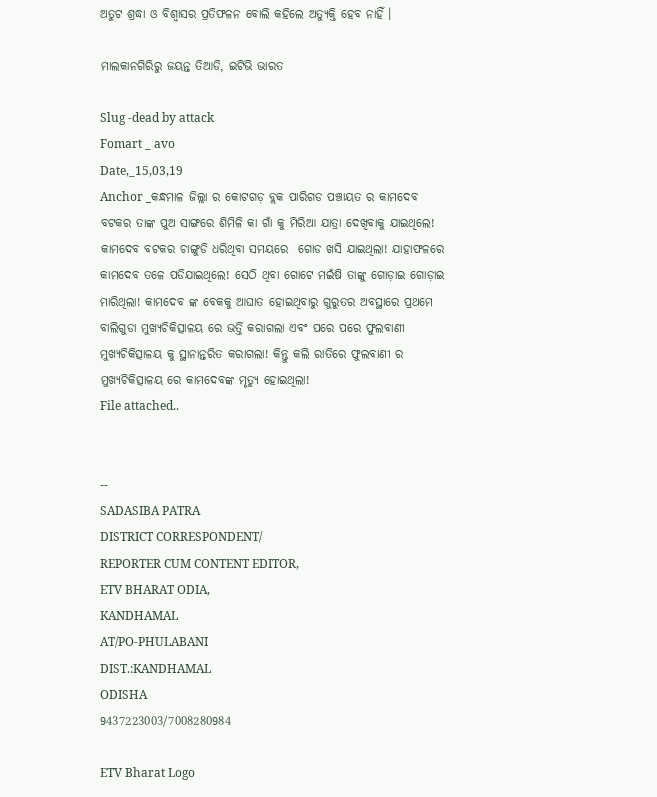ଅତୁଟ ଶ୍ରଦ୍ଧା ଓ ବିଶ୍ବାସର ପ୍ରତିଫଳନ ବୋଲି କହିଲେ ଅତ୍ୟୁକ୍ତି ହେବ ନାହିଁ ।

ମାଲକାନଗିରିରୁ ଜୟନ୍ତ ତିଆଡି, ଇଟିଭି ଭାରତ

Slug -dead by attack
Fomart _ avo
Date,_15,03,19
Anchor _କନ୍ଧମାଳ ଜିଲ୍ଲା ର କୋଟଗଡ଼ ବ୍ଲକ ପାରିଗଡ ପଞ୍ଚାୟତ ର କାମଦେବ ବଟକର ତାଙ୍କ ପୁଅ ସାଙ୍ଗରେ ଶିମିଳି କା ଗାଁ କୁ ମିରିଆ ଯାତ୍ରା ଦେଖିବାକୁ ଯାଇଥିଲେ! କାମଦେବ ବଟକର ଚାଙ୍ଗୁଡି ଧରିଥିବା ସମୟରେ  ଗୋଡ ଖସି ଯାଇଥିଲା! ଯାହାଫଳରେ କାମଦେବ ତଳେ ପଡିଯାଇଥିଲେ! ସେଠି ଥିବା ଗୋଟେ ମଇଁଷି ତାଙ୍କୁ ଗୋଡ଼ାଇ ଗୋଡ଼ାଇ ମାରିଥିଲା! କାମଦେବ ଙ୍କ ବେକକୁ ଆଘାତ ହୋଇଥିବାରୁ ଗୁରୁତର ଅବସ୍ଥାରେ ପ୍ରଥମେ ବାଲିଗୁଡା ମୁଖ୍ୟଚିକିତ୍ସାଳୟ ରେ ଭର୍ତ୍ତି କରାଗଲା ଏବଂ ପରେ ପରେ ଫୁଲବାଣୀ ମୁଖ୍ୟଚିକିତ୍ସାଳୟ କୁ ସ୍ଥାନାନ୍ତରିତ କରାଗଲା! କିନ୍ତୁ କଲି ରାତିରେ ଫୁଲବାଣୀ ର ମୁଖ୍ୟଚିକିତ୍ସାଳୟ ରେ କାମଦେବଙ୍କ ମୃତ୍ୟୁ ହୋଇଥିଲା!
File attached..


--
SADASIBA PATRA
DISTRICT CORRESPONDENT/
REPORTER CUM CONTENT EDITOR,
ETV BHARAT ODIA,
KANDHAMAL
AT/PO-PHULABANI
DIST.:KANDHAMAL
ODISHA
9437223003/7008280984

ETV Bharat Logo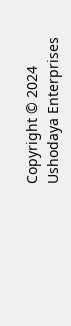Copyright © 2024 Ushodaya Enterprises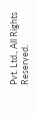Pvt. Ltd., All Rights Reserved.